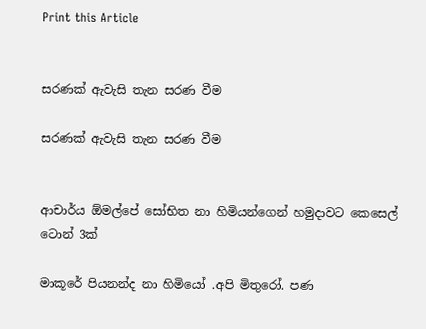Print this Article


සරණක් ඇවැසි තැන සරණ වීම

සරණක් ඇවැසි තැන සරණ වීම


ආචාර්ය ඕමල්පේ සෝභිත නා හිමියන්ගෙන් හමුදාවට කෙසෙල් ටොන් 3ක්

මාකූරේ පියනන්ද නා හිමියෝ .අපි මිතුරෝ. පණ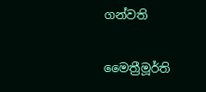ගන්වති

මෛත්‍රීමූර්ති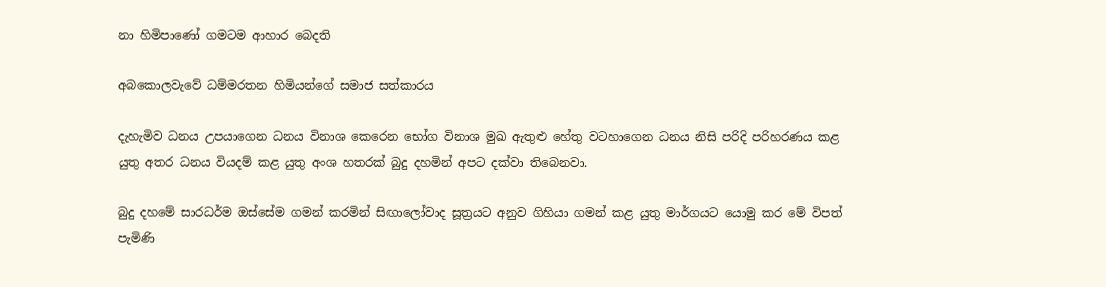නා හිමිපාණෝ ගමටම ආහාර බෙදති

අබකොලවැවේ ධම්මරතන හිමියන්ගේ සමාජ සත්කාරය

දැහැමිව ධනය උපයාගෙන ධනය විනාශ කෙරෙන භෝග විනාශ මුඛ ඇතුළු හේතු වටහාගෙන ධනය නිසි පරිදි පරිහරණය කළ යුතු අතර ධනය වියදම් කළ යුතු අංශ හතරක් බුදු දහමින් අපට දක්වා තිබෙනවා.

බුදු දහමේ සාරධර්ම ඔස්සේම ගමන් කරමින් සිඟාලෝවාද සූත්‍රයට අනුව ගිහියා ගමන් කළ යුතු මාර්ගයට යොමු කර මේ විපත් පැමිණි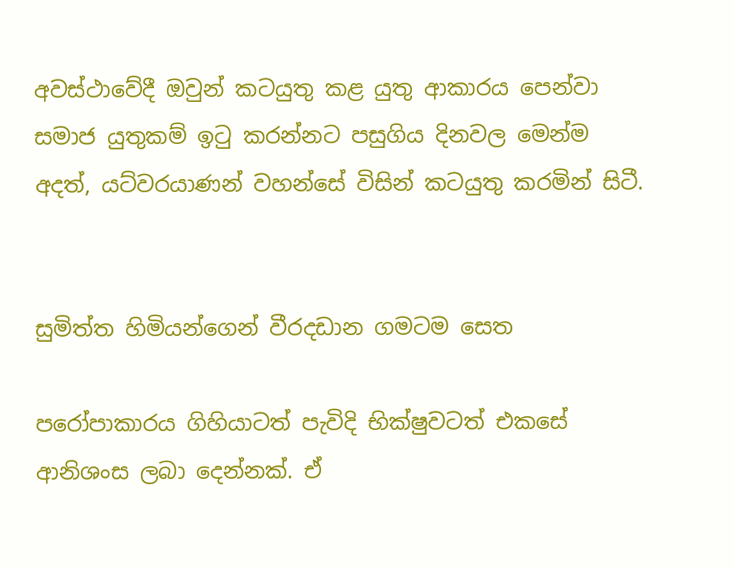අවස්ථාවේදී ඔවුන් කටයුතු කළ යුතු ආකාරය පෙන්වා සමාජ යුතුකම් ඉටු කරන්නට පසුගිය දිනවල මෙන්ම අදත්, යට්වරයාණන් වහන්සේ විසින් කටයුතු කරමින් සිටී.


සුමිත්ත හිමියන්ගෙන් වීරදඩාන ගමටම සෙත

පරෝපාකාරය ගිහියාටත් පැවිදි භික්ෂුවටත් එකසේ ආනිශංස ලබා දෙන්නක්. ඒ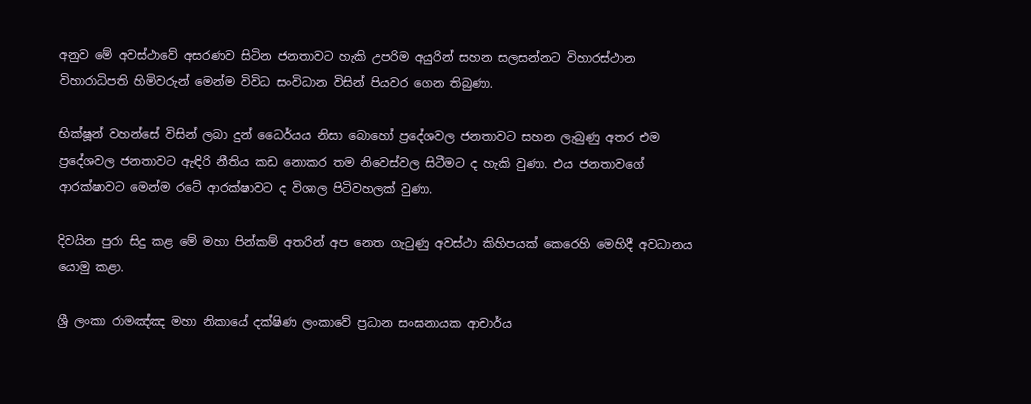අනුව මේ අවස්ථාවේ අසරණව සිටින ජනතාවට හැකි උපරිම අයුරින් සහන සලසන්නට විහාරස්ථාන විහාරාධිපති හිමිවරුන් මෙන්ම විවිධ සංවිධාන විසින් පියවර ගෙන තිබුණා.

භික්ෂූන් වහන්සේ විසින් ලබා දුන් ධෛර්යය නිසා බොහෝ ප්‍රදේශවල ජනතාවට සහන ලැබුණු අතර එම ප්‍රදේශවල ජනතාවට ඇඳිරි නීතිය කඩ නොකර තම නිවෙස්වල සිටීමට ද හැකි වුණා. එය ජනතාවගේ ආරක්ෂාවට මෙන්ම රටේ ආරක්ෂාවට ද විශාල පිටිවහලක් වුණා.

දිවයින පුරා සිදු කළ මේ මහා පින්කම් අතරින් අප නෙත ගැටුණු අවස්ථා කිහිපයක් කෙරෙහි මෙහිදී අවධානය යොමු කළා.

ශ්‍රී ලංකා රාමඤ්ඤ මහා නිකායේ දක්ෂිණ ලංකාවේ ප්‍රධාන සංඝනායක ආචාර්ය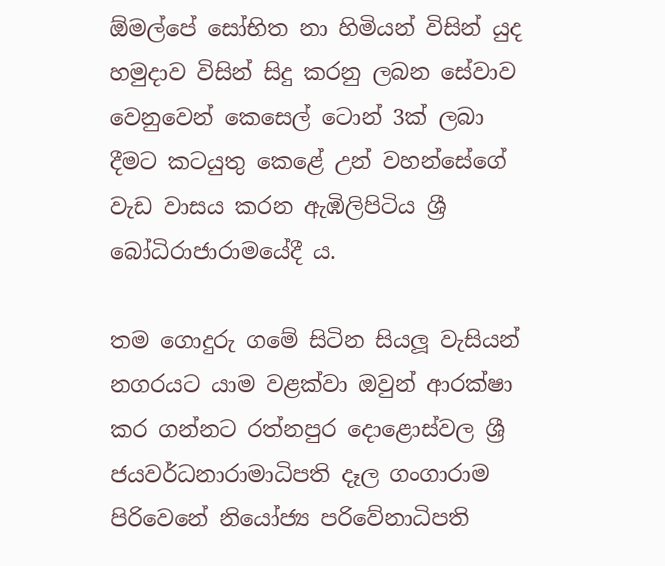ඕමල්පේ සෝභිත නා හිමියන් විසින් යුද හමුදාව විසින් සිදු කරනු ලබන සේවාව වෙනුවෙන් කෙසෙල් ටොන් 3ක් ලබා දීමට කටයුතු කෙළේ උන් වහන්සේගේ වැඩ වාසය කරන ඇඹිලිපිටිය ශ්‍රී බෝධිරාජාරාමයේදී ය.

තම ගොදුරු ගමේ සිටින සියලූ වැසියන් නගරයට යාම වළක්වා ඔවුන් ආරක්ෂා කර ගන්නට රත්නපුර දොළොස්වල ශ්‍රී ජයවර්ධනාරාමාධිපති දෑල ගංගාරාම පිරිවෙනේ නියෝජ්‍ය පරිවේනාධිපති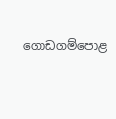ගොඩගම්පොළ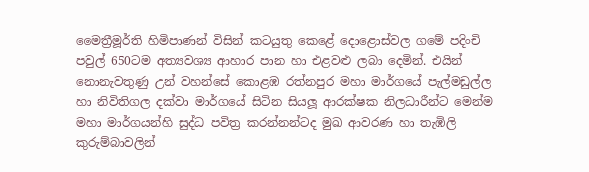මෛත්‍රීමූර්ති හිමිපාණන් විසින් කටයුතු කෙළේ දොළොස්වල ගමේ පදිංචි පවුල් 650ටම අත්‍යවශ්‍ය ආහාර පාන හා එළවළු ලබා දෙමින්. එයින් නොනැවතුණු උන් වහන්සේ කොළඹ රත්නපුර මහා මාර්ගයේ පැල්මඩුල්ල හා නිවිතිගල දක්වා මාර්ගයේ සිටින සියලූ ආරක්ෂක නිලධාරීන්ට මෙන්ම මහා මාර්ගයන්හි සුද්ධ පවිත්‍ර කරන්නන්ටද මුඛ ආවරණ හා තැඹිලි කුරුම්බාවලින්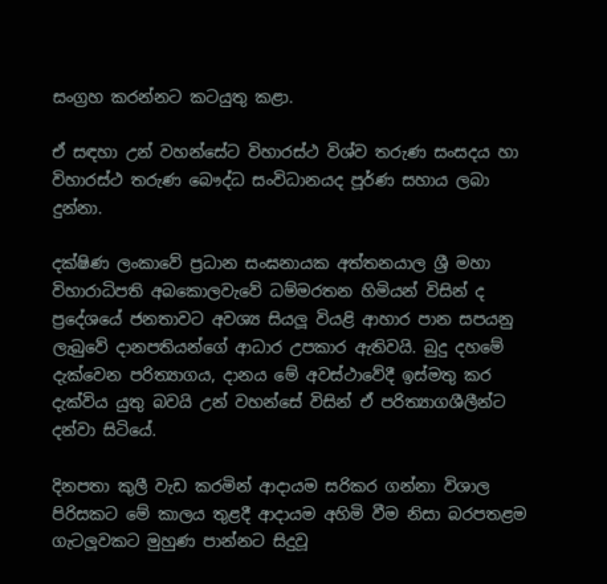සංග්‍රහ කරන්නට කටයුතු කළා.

ඒ සඳහා උන් වහන්සේට විහාරස්ථ විශ්ව තරුණ සංසදය හා විහාරස්ථ තරුණ බෞද්ධ සංවිධානයද පූර්ණ සහාය ලබා දුන්නා.

දක්ෂිණ ලංකාවේ ප්‍රධාන සංඝනායක අත්තනයාල ශ්‍රී මහා විහාරාධිපති අබකොලවැවේ ධම්මරතන හිමියන් විසින් ද ප්‍රදේශයේ ජනතාවට අවශ්‍ය සියලූ වියළි ආහාර පාන සපයනු ලැබුවේ දානපතියන්ගේ ආධාර උපකාර ඇතිවයි. බුදු දහමේ දැක්වෙන පරිත්‍යාගය, දානය මේ අවස්ථාවේදී ඉස්මතු කර දැක්විය යුතු බවයි උන් වහන්සේ විසින් ඒ පරිත්‍යාගශීලීන්ට දන්වා සිටියේ.

දිනපතා කුලී වැඩ කරමින් ආදායම සරිකර ගන්නා විශාල පිරිසකට මේ කාලය තුළදී ආදායම අහිමි වීම නිසා බරපතළම ගැටලූවකට මුහුණ පාන්නට සිදුවූ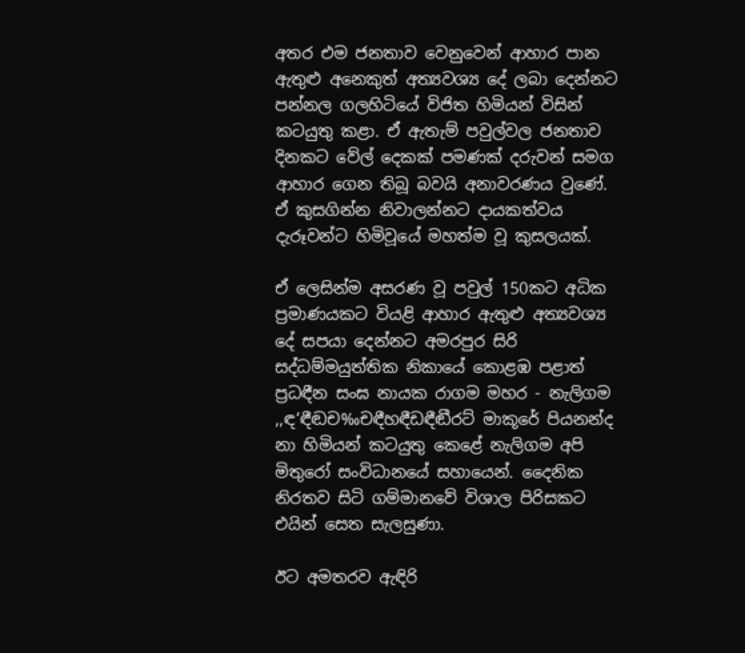අතර එම ජනතාව වෙනුවෙන් ආහාර පාන ඇතුළු අනෙකුත් අත්‍යවශ්‍ය දේ ලබා දෙන්නට පන්නල ගලහිටියේ විජිත හිමියන් විසින් කටයුතු කළා. ඒ ඇතැම් පවුල්වල ජනතාව දිනකට වේල් දෙකක් පමණක් දරුවන් සමග ආහාර ගෙන තිබූ බවයි අනාවරණය වුණේ. ඒ කුසගින්න නිවාලන්නට දායකත්වය දැරූවන්ට හිමිවූයේ මහත්ම වූ කුසලයක්.

ඒ ලෙසින්ම අසරණ වූ පවුල් 150කට අධික ප්‍රමාණයකට වියළි ආහාර ඇතුළු අත්‍යවශ්‍ය දේ සපයා දෙන්නට අමරපුර සිරි සද්ධම්මයුත්තික නිකායේ කොළඹ පළාත් ප්‍රධඳීන සංඝ නායක රාගම මහර - නැලිගම ,,ඳ‘ඳීඬච‰චඳීහඳීඩඳීඬීරට් මාකූරේ පියනන්ද නා හිමියන් කටයුතු කෙළේ නැලිගම අපි මිතුරෝ සංවිධානයේ සහායෙන්. දෛනික නිරතව සිටි ගම්මානවේ විශාල පිරිසකට එයින් සෙත සැලසුණා.

ඊට අමතරව ඇඳිරි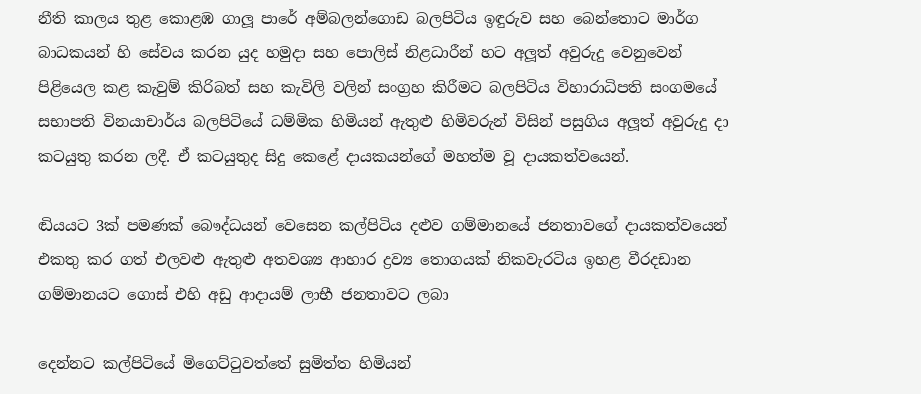නීති කාලය තුළ කොළඹ ගාලූ පාරේ අම්බලන්ගොඩ බලපිටිය ඉඳුරුව සහ බෙන්තොට මාර්ග බාධකයන් හි සේවය කරන යුද හමුදා සහ පොලිස් නිළධාරීන් හට අලූත් අවුරුදු වෙනුවෙන් පිළියෙල කළ කැවුම් කිරිබත් සහ කැවිලි වලින් සංග්‍රහ කිරීමට බලපිටිය විහාරාධිපති සංගමයේ සභාපති විනයාචාර්ය බලපිටියේ ධම්මික හිමියන් ඇතුළු හිමිවරුන් විසින් පසුගිය අලූත් අවුරුදු දා කටයුතු කරන ලදී. ඒ කටයුතුද සිදු කෙළේ දායකයන්ගේ මහත්ම වූ දායකත්වයෙන්.

ඬියයට 3ක් පමණක් බෞද්ධයන් වෙසෙන කල්පිටිය දළුව ගම්මානයේ ජනතාවගේ දායකත්වයෙන් එකතු කර ගත් එලවළු ඇතුළු අතවශ්‍ය ආහාර ද්‍රව්‍ය තොගයක් නිකවැරටිය ඉහළ වීරදඩාන ගම්මානයට ගොස් එහි අඩු ආදායම් ලාභී ජනතාවට ලබා

දෙන්නට කල්පිටියේ මිගෙට්ටුවත්තේ සුමිත්ත හිමියන්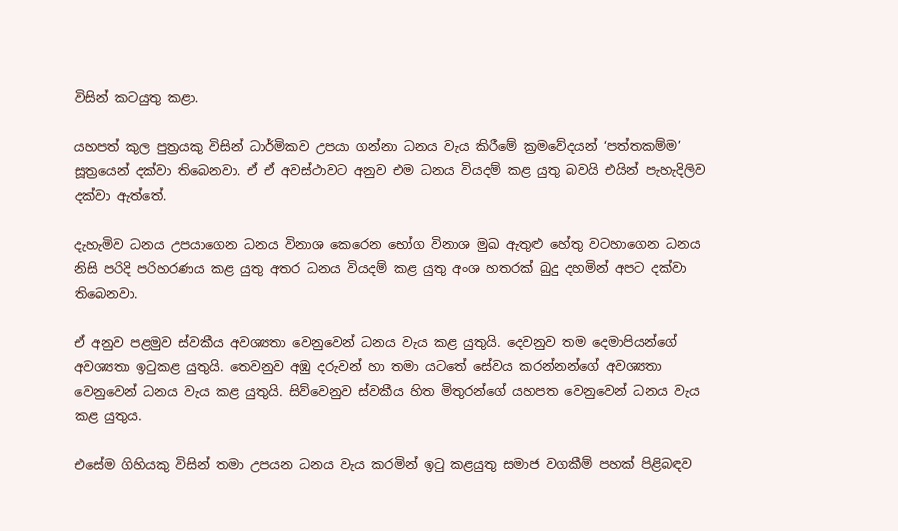විසින් කටයුතු කළා.

යහපත් කුල පුත්‍රයකු විසින් ධාර්මිකව උපයා ගන්නා ධනය වැය කිරීමේ ක්‍රමවේදයන් ‘පත්තකම්ම’ සූත්‍රයෙන් දක්වා තිබෙනවා. ඒ ඒ අවස්ථාවට අනුව එම ධනය වියදම් කළ යුතු බවයි එයින් පැහැදිලිව දක්වා ඇත්තේ.

දැහැමිව ධනය උපයාගෙන ධනය විනාශ කෙරෙන භෝග විනාශ මුඛ ඇතුළු හේතු වටහාගෙන ධනය නිසි පරිදි පරිහරණය කළ යුතු අතර ධනය වියදම් කළ යුතු අංශ හතරක් බුදු දහමින් අපට දක්වා තිබෙනවා.

ඒ අනුව පළමුව ස්වකීය අවශ්‍යතා වෙනුවෙන් ධනය වැය කළ යුතුයි. දෙවනුව තම දෙමාපියන්ගේ අවශ්‍යතා ඉටුකළ යුතුයි. තෙවනුව අඹු දරුවන් හා තමා යටතේ සේවය කරන්නන්ගේ අවශ්‍යතා වෙනුවෙන් ධනය වැය කළ යුතුයි. සිව්වෙනුව ස්වකීය හිත මිතුරන්ගේ යහපත වෙනුවෙන් ධනය වැය කළ යුතුය.

එසේම ගිහියකු විසින් තමා උපයන ධනය වැය කරමින් ඉටු කළයුතු සමාජ වගකීම් පහක් පිළිබඳව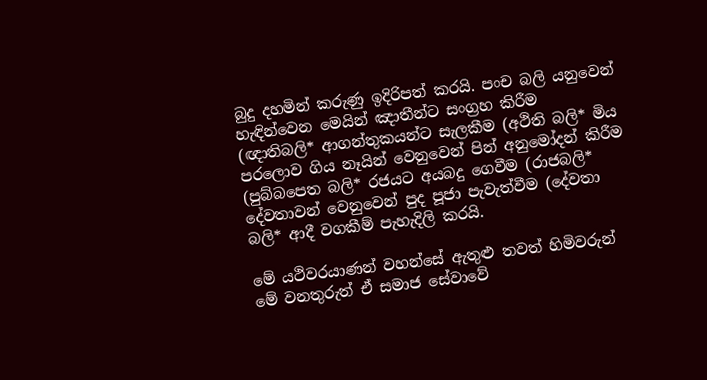බුදු දහමින් කරුණු ඉදිරිපත් කරයි. පංච බලි යනුවෙන් හැඳින්වෙන මෙයින් ඤාතීන්ට සංග්‍රහ කිරීම (ඥාතිබලි* ආගන්තුකයන්ට සැලකීම (අථිති බලි* මිය පරලොව ගිය නෑයින් වෙනුවෙන් පින් අනුමෝදන් කිරීම (පුබ්බපෙත බලි* රජයට අයබදු ගෙවීම (රාජබලි* දේවතාවන් වෙනුවෙන් පුද පූජා පැවැත්වීම (දේවතා බලි* ආදී වගකීම් පැහැදිලි කරයි.

මේ යථිවරයාණන් වහන්සේ ඇතුළු තවත් හිමිවරුන් මේ වනතුරුත් ඒ සමාජ සේවාවේ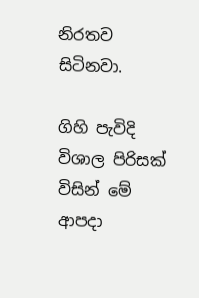නිරතව සිටිනවා.

ගිහි පැවිදි විශාල පිරිසක් විසින් මේ ආපදා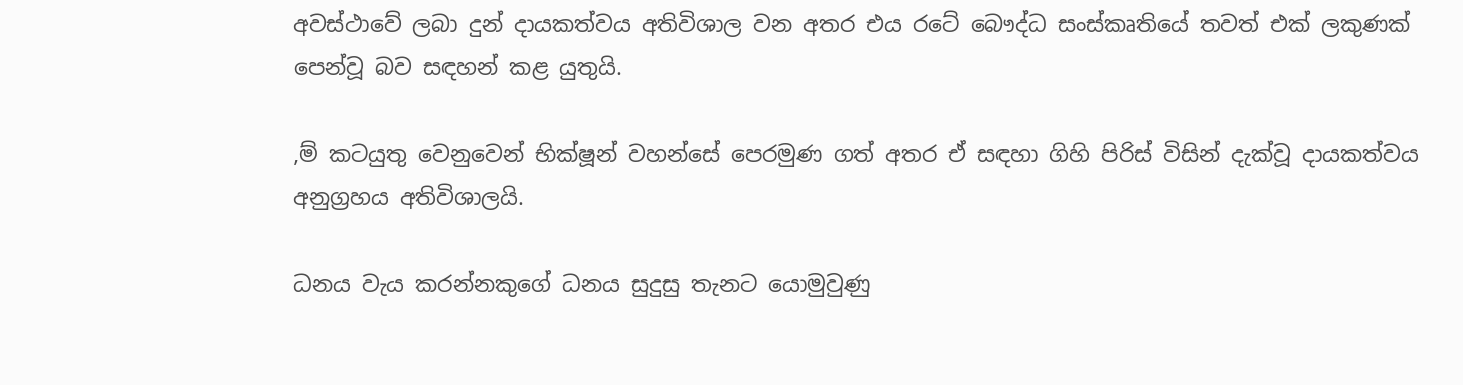අවස්ථාවේ ලබා දුන් දායකත්වය අතිවිශාල වන අතර එය රටේ බෞද්ධ සංස්කෘතියේ තවත් එක් ලකුණක් පෙන්වූ බව සඳහන් කළ යුතුයි.

,ම් කටයුතු වෙනුවෙන් භික්ෂූන් වහන්සේ පෙරමුණ ගත් අතර ඒ සඳහා ගිහි පිරිස් විසින් දැක්වූ දායකත්වය අනුග්‍රහය අතිවිශාලයි.

ධනය වැය කරන්නකුගේ ධනය සුදුසු තැනට යොමුවුණු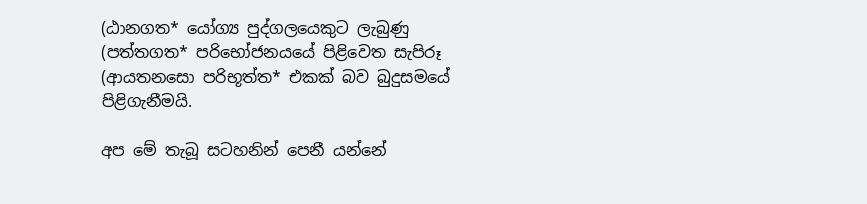(ඨානගත* යෝග්‍ය පුද්ගලයෙකුට ලැබුණු (පත්තගත* පරිභෝජනයයේ පිළිවෙත සැපිරූ (ආයතනසො පරිභූත්ත* එකක් බව බුදුසමයේ පිළිගැනීමයි.

අප මේ තැබූ සටහනින් පෙනී යන්නේ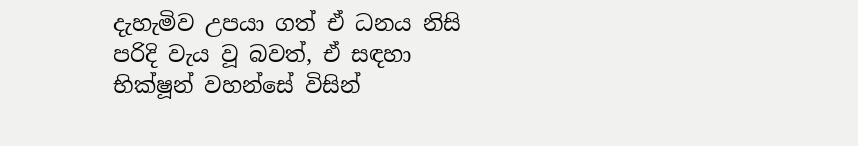දැහැමිව උපයා ගත් ඒ ධනය නිසි පරිදි වැය වූ බවත්, ඒ සඳහා භික්ෂූන් වහන්සේ විසින්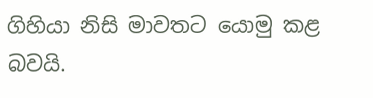ගිහියා නිසි මාවතට යොමු කළ බවයි.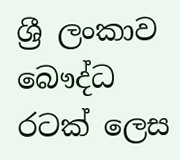ශ්‍රී ලංකාව බෞද්ධ රටක් ලෙස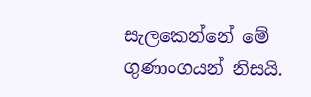සැලකෙන්නේ මේ ගුණාංගයන් නිසයි.